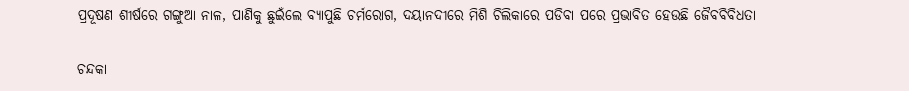ପ୍ରଦୂଷଣ ଶୀର୍ଷରେ ଗଙ୍ଗୁଆ ନାଳ, ପାଣିକୁ ଛୁଇଁଲେ ବ୍ୟାପୁଛି ଚର୍ମରୋଗ, ଦୟାନଦୀରେ ମିଶି ଚିଲିକାରେ ପଡିବା ପରେ ପ୍ରଭାବିତ ହେଉଛି ଜୈବବିବିଧତା

ଚନ୍ଦକା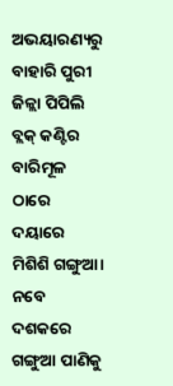ଅଭୟାରଣ୍ୟରୁ ବାହାରି ପୁରୀ ଜିଳ୍ଲା ପିପିଲି ବ୍ଲକ୍‌ କଣ୍ଟିର ବାରିମୂଳ ଠାରେ ଦୟାରେ ମିଶିଶି ଗଙ୍ଗୁଆ। ନବେ ଦଶକରେ ଗଙ୍ଗୁଆ ପାଣିକୁ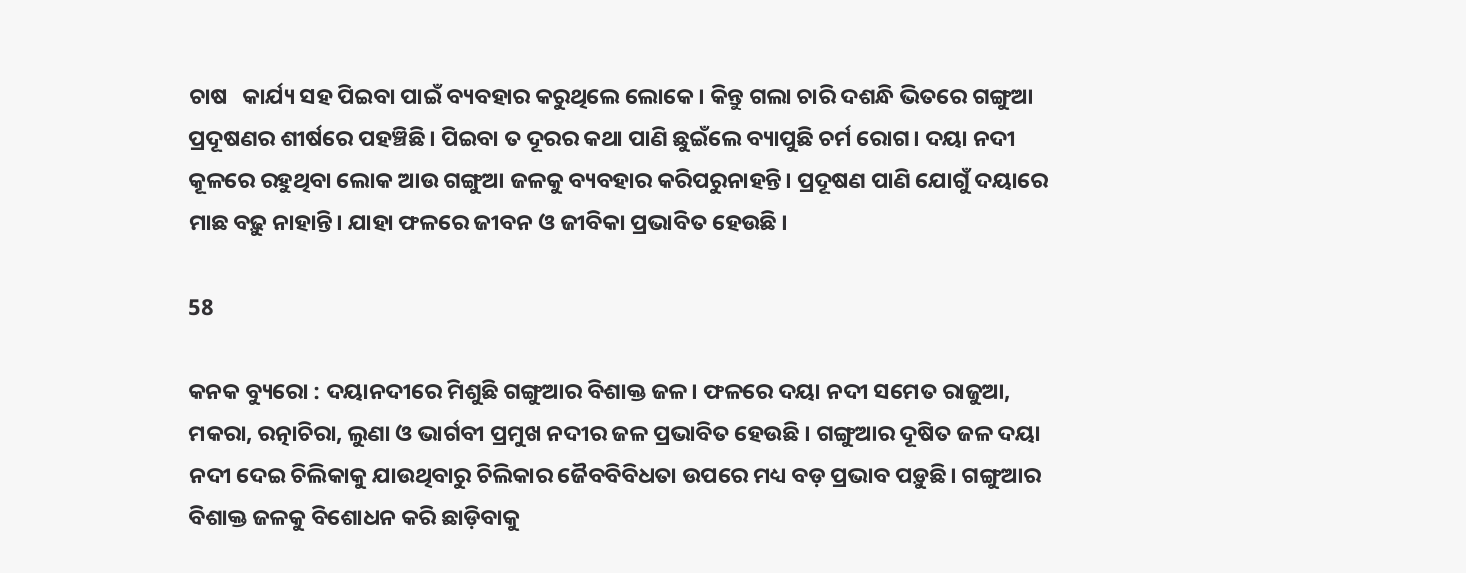ଚାଷ   କାର୍ଯ୍ୟ ସହ ପିଇବା ପାଇଁ ବ୍ୟବହାର କରୁଥିଲେ ଲୋକେ। କିନ୍ତୁ ଗଲା ଚାରି ଦଶନ୍ଧି ଭିତରେ ଗଙ୍ଗୁଆ ପ୍ରଦୂଷଣର ଶୀର୍ଷରେ ପହଞ୍ଚିଛି। ପିଇବା ତ ଦୂରର କଥା ପାଣି ଛୁଇଁଲେ ବ୍ୟାପୁଛି ଚର୍ମ ରୋଗ। ଦୟା ନଦୀ କୂଳରେ ରହୁଥିବା ଲୋକ ଆଉ ଗଙ୍ଗୁଆ ଜଳକୁ ବ୍ୟବହାର କରିପରୁନାହନ୍ତି। ପ୍ରଦୂଷଣ ପାଣି ଯୋଗୁଁ ଦୟାରେ ମାଛ ବଢ଼ୁ ନାହାନ୍ତି। ଯାହା ଫଳରେ ଜୀବନ ଓ ଜୀବିକା ପ୍ରଭାବିତ ହେଉଛି ।

58

କନକ ବ୍ୟୁରୋ : ଦୟାନଦୀରେ ମିଶୁଛି ଗଙ୍ଗୁଆର ବିଶାକ୍ତ ଜଳ। ଫଳରେ ଦୟା ନଦୀ ସମେତ ରାଜୁଆ, ମକରା, ରତ୍ନାଚିରା, ଲୁଣା ଓ ଭାର୍ଗବୀ ପ୍ରମୁଖ ନଦୀର ଜଳ ପ୍ରଭାବିତ ହେଉଛି । ଗଙ୍ଗୁଆର ଦୂଷିତ ଜଳ ଦୟା ନଦୀ ଦେଇ ଚିଲିକାକୁ ଯାଉଥିବାରୁ ଚିଲିକାର ଜୈବବିବିଧତା ଉପରେ ମଧ୍ୟ ବଡ଼ ପ୍ରଭାବ ପଡ଼ୁଛି। ଗଙ୍ଗୁଆର ବିଶାକ୍ତ ଜଳକୁ ବିଶୋଧନ କରି ଛାଡ଼ିବାକୁ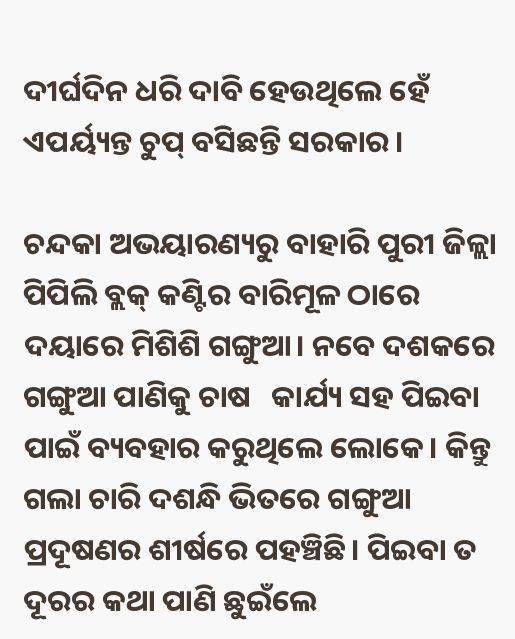ଦୀର୍ଘଦିନ ଧରି ଦାବି ହେଉଥିଲେ ହେଁ ଏପର୍ୟ୍ୟନ୍ତ ଚୁପ୍‌ ବସିଛନ୍ତି ସରକାର।

ଚନ୍ଦକା ଅଭୟାରଣ୍ୟରୁ ବାହାରି ପୁରୀ ଜିଳ୍ଲା ପିପିଲି ବ୍ଲକ୍‌ କଣ୍ଟିର ବାରିମୂଳ ଠାରେ ଦୟାରେ ମିଶିଶି ଗଙ୍ଗୁଆ। ନବେ ଦଶକରେ ଗଙ୍ଗୁଆ ପାଣିକୁ ଚାଷ   କାର୍ଯ୍ୟ ସହ ପିଇବା ପାଇଁ ବ୍ୟବହାର କରୁଥିଲେ ଲୋକେ। କିନ୍ତୁ ଗଲା ଚାରି ଦଶନ୍ଧି ଭିତରେ ଗଙ୍ଗୁଆ ପ୍ରଦୂଷଣର ଶୀର୍ଷରେ ପହଞ୍ଚିଛି। ପିଇବା ତ ଦୂରର କଥା ପାଣି ଛୁଇଁଲେ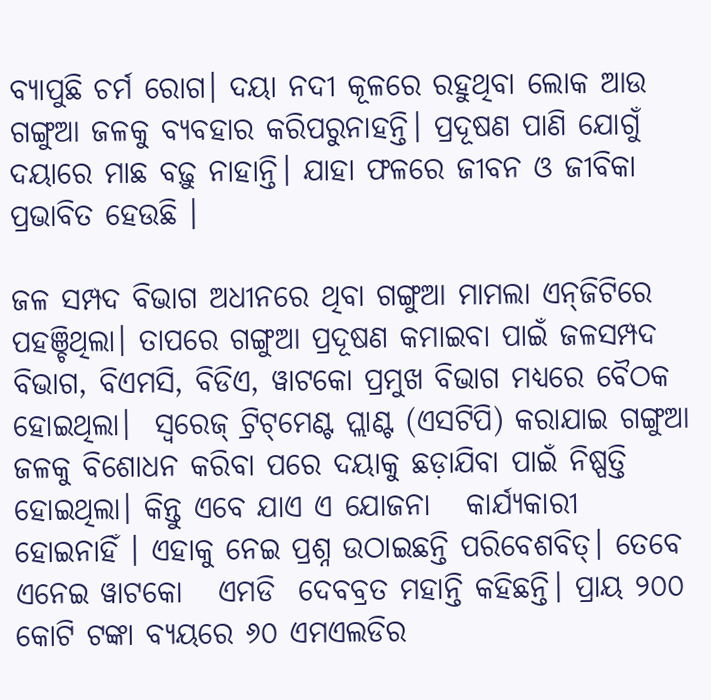ବ୍ୟାପୁଛି ଚର୍ମ ରୋଗ। ଦୟା ନଦୀ କୂଳରେ ରହୁଥିବା ଲୋକ ଆଉ ଗଙ୍ଗୁଆ ଜଳକୁ ବ୍ୟବହାର କରିପରୁନାହନ୍ତି। ପ୍ରଦୂଷଣ ପାଣି ଯୋଗୁଁ ଦୟାରେ ମାଛ ବଢ଼ୁ ନାହାନ୍ତି। ଯାହା ଫଳରେ ଜୀବନ ଓ ଜୀବିକା ପ୍ରଭାବିତ ହେଉଛି ।

ଜଳ ସମ୍ପଦ ବିଭାଗ ଅଧୀନରେ ଥିବା ଗଙ୍ଗୁଆ ମାମଲା ଏନ୍‌ଜିଟିରେ ପହଞ୍ଚିଥିଲା। ତାପରେ ଗଙ୍ଗୁଆ ପ୍ରଦୂଷଣ କମାଇବା ପାଇଁ ଜଳସମ୍ପଦ ବିଭାଗ, ବିଏମସି, ବିଡିଏ, ୱାଟକୋ ପ୍ରମୁଖ ବିଭାଗ ମଧ୍ୟରେ ବୈଠକ ହୋଇଥିଲା।  ସ୍ବରେଜ୍‌ ଟ୍ରିଟ୍‌ମେଣ୍ଟ ପ୍ଲାଣ୍ଟ (ଏସଟିପି) କରାଯାଇ ଗଙ୍ଗୁଆ ଜଳକୁ ବିଶୋଧନ କରିବା ପରେ ଦୟାକୁ ଛଡ଼ାଯିବା ପାଇଁ ନିଷ୍ପତ୍ତି ହୋଇଥିଲା। କିନ୍ତୁ ଏବେ ଯାଏ ଏ ଯୋଜନା   କାର୍ଯ୍ୟକାରୀ  ହୋଇନାହିଁ । ଏହାକୁ ନେଇ ପ୍ରଶ୍ନ ଉଠାଇଛନ୍ତି ପରିବେଶବିତ୍‌। ତେବେ ଏନେଇ ୱାଟକୋ   ଏମଡି  ଦେବବ୍ରତ ମହାନ୍ତି କହିଛନ୍ତି। ପ୍ରାୟ ୨୦୦ କୋଟି ଟଙ୍କା ବ୍ୟୟରେ ୬୦ ଏମଏଲଡିର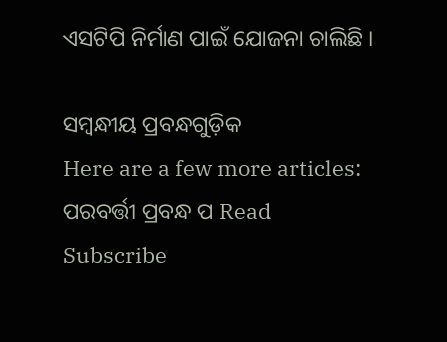ଏସଟିପି ନିର୍ମାଣ ପାଇଁ ଯୋଜନା ଚାଲିଛି ।

ସମ୍ବନ୍ଧୀୟ ପ୍ରବନ୍ଧଗୁଡ଼ିକ
Here are a few more articles:
ପରବର୍ତ୍ତୀ ପ୍ରବନ୍ଧ ପ Read
Subscribe